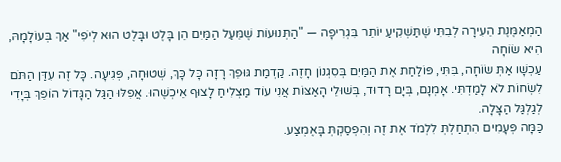הַמְאַמֶּנֶת הֵעִירָה לְבִתִּי שֶׁתַּשְׁקִיעַ יוֹתֵר בִּגְרִיפָה — "הַתְּנוּעוֹת שֶׁמֵּעַל הַמַּיִם הֵן בָּלֶט וּבָּלֶט הוּא לְיֹפִי" אַךְ בְּעוֹלָמָהּ, הִיא שׂוֹחָה
עַכְשָׁו אַתְּ שׂוֹחָה, בִּתִּי, פּוֹלַחַת אֶת הַמַּיִם בְּסִגְנוֹן חָזֶה. קַדְמַת גּוּפֵךְ רָזָה כָּל כָּךְ, שְׁטוּחָה, פְּגִיעָה. כָּל זֶה עִדַּן הַתֹּם
לִשְׂחוֹת לֹא לָמַדְתִּי. אָמְנָם, בְּיָם רָדוּד, בְּשׁוּלֵי הָאַצּוֹת אֲנִי עוֹד מַצְלִיחַ לָצוּף אֵיכְשֶׁהוּ. אֲפִלּוּ הַגַּל הַגָּדוֹל הוֹפֵךְ בְּיָדִי לְגַלְגַּל הַצָּלָה.
כַּמָּה פְּעָמִים הִתְחַלְתְּ לִלְמֹד אֶת זֶה וְהִפְסַקְתְּ בָּאֶמְצַע.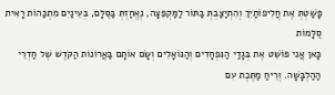פָּשַׁטְתְּ אֶת חֲלִיפוֹתַיִךְ וְהִתְיַצַּבְתְּ בַּתּוֹר לַמַּקְפֵּצָה, נֶאֱחַזְתְּ בַּסֻּלָּם, בְּעֵינַיִם מִתְכַּהוֹת רָאִית סֻלָּמוֹת
כָּאן אֲנִי פּוֹשֵׁט אֶת בְּגָדַי הַנִּפְחָדִים וְהַנּוֹאָלִים וְשָׂם אוֹתָם בַּאֲרוֹנוֹת הַקֹּדֶשׁ שֶׁל חַדְרֵי הַהַלְבָּשָׁה. וְרֵיחַ מַתֶּכֶת עִם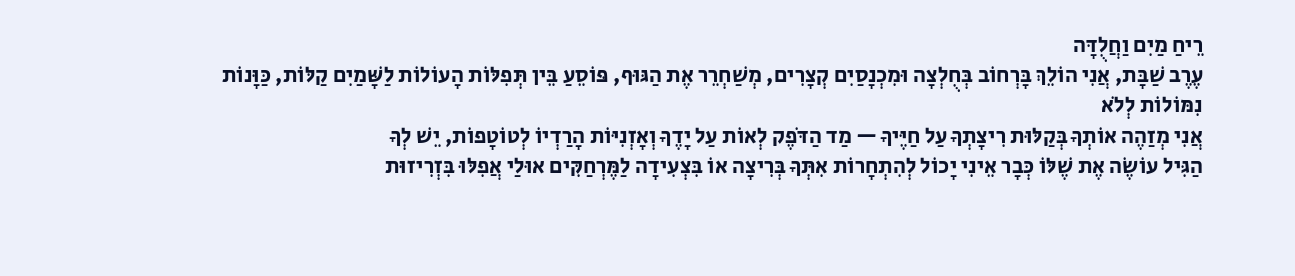רֵיחַ מַיִם וַחֲלֻדָּה
עֶרֶב שַׁבָּת, אֲנִי הוֹלֵךְ בָּרְחוֹב בְּחֻלְצָה וּמִכְנָסַיִם קְצָרִים, מְשַׁחְרֵר אֶת הַגּוּף, פּוֹסֵעַ בֵּין תְּפִלּוֹת הָעוֹלוֹת לַשָּׁמַיִם קַלּוֹת, כַּוָּנוֹת נִמּוֹלוֹת לְלֹא
אֲנִי מְזַהֶה אוֹתְךָ בְּקַלּוּת רִיצָתְךָ עַל חַיֶּיךָ — מַד הַדֹּפֶק לְאוֹת עַל יָדֶךָ וְאָזְנִיּוֹת הָרַדְיוֹ לְטוֹטָפוֹת, יֵשׁ לְךָ
הַגִּיל עוֹשֶׂה אֶת שֶׁלּוֹ כְּבָר אֵינִי יָכוֹל לְהִתְחָרוֹת אִתְּךָ בְּרִיצָה אוֹ בִּצְעִידָה לַמֶּרְחַקִּים אוּלַי אֲפִלּוּ בִּזְרִיזוּת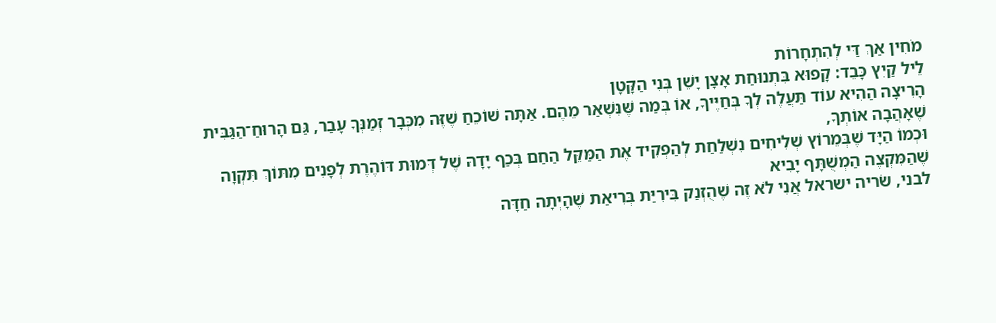מֹחִין אַךְ דַּי לְהִתְחָרוֹת
לֵיל קַיִץ כָּבֵד: קָפוּא בִּתְנוּחַת אָצָן יָשֵׁן בְּנִי הַקָּטָן
הָרִיצָה הַהִיא עוֹד תַּעֲלֶה לְךָ בְּחַיֶּיךָ, אוֹ בְּמַה שֶּׁנִּשְׁאַר מֵהֶם. אַתָּה שׁוֹכֵחַ שֶׁזֶּה מִכְּבָר זְמַנְּךָ עָבַר, גַּם הָרוּחַ־הַגַּבִּית שֶׁאָהֲבָה אוֹתְךָ,
וּכְמוֹ הַיָּד שֶׁבְּמֵרוֹץ שְׁלִיחִים נִשְׁלַחַת לְהַפְקִיד אֶת הַמַּקֵּל הַחַם בְּכַף יָדָהּ שֶׁל דְּמוּת דּוֹהֶרֶת לְפָנִים מִתּוֹךְ תִּקְוָה שֶׁהַמִּקְצֶה הַמְשֻׁתָּף יָבִיא
לבני, שׂריה ישראל אֲנִי לֹא זֶה שֶׁהֻזְנַק בִּירִיַּת בְּרִיאַת שֶׁהָיְתָה חַדָּה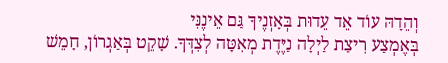וְהֵדָהּ עוֹד אֵד עֵדוּת בְּאָזְנֶיךָ גַּם אֵינֶנִּי
בְּאֶמְצַע רִיצַת לַיְלָה נַיֶּדֶת מְאִטָּה לְצִדְּךָ. שָׁקֵט בְּאַגְרוֹן, חָמֵשׁ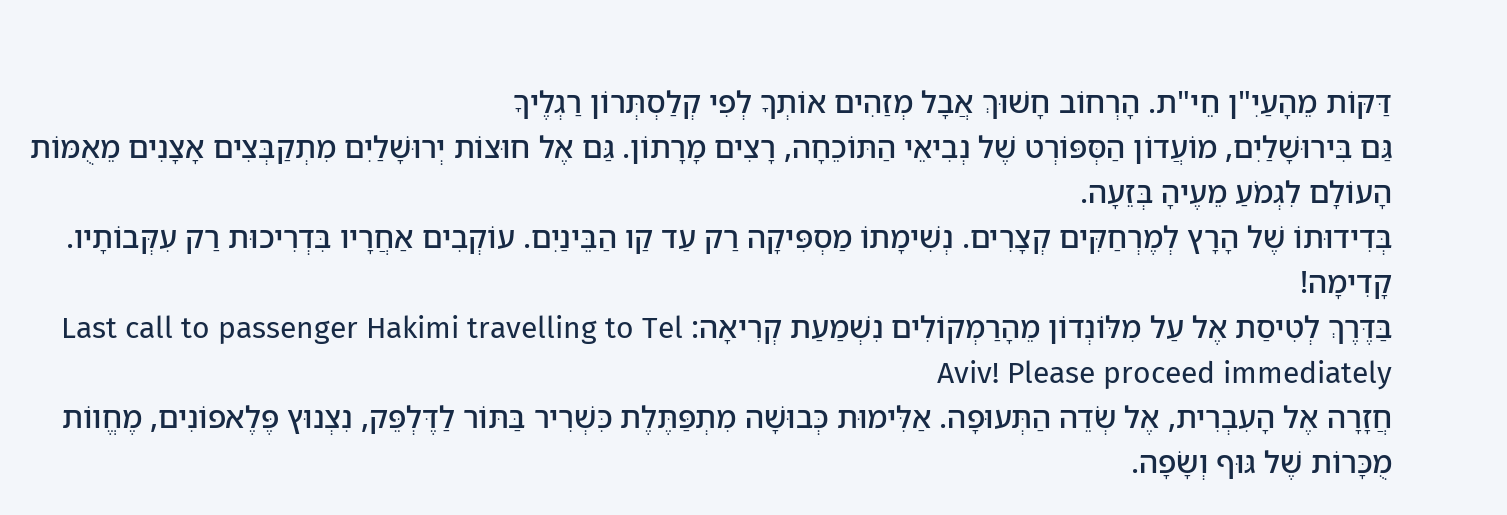דַּקּוֹת מֵהָעַיִ"ן חֵי"ת. הָרְחוֹב חָשׁוּךְ אֲבָל מְזַהִים אוֹתְךָ לְפִי קְלַסְתְּרוֹן רַגְלֶיךָ
גַּם בִּירוּשָׁלַיִם, מוֹעֲדוֹן הַסְּפּוֹרְט שֶׁל נְבִיאֵי הַתּוֹכֵחָה, רָצִים מָרָתוֹן. גַּם אֶל חוּצוֹת יְרוּשָׁלַיִם מִתְקַבְּצִים אָצָנִים מֵאֻמּוֹת הָעוֹלָם לִגְמֹעַ מֵעֶיהָ בְּזֵעָה.
בְּדִידוּתוֹ שֶׁל הָרָץ לְמֶרְחַקִּים קְצָרִים. נְשִׁימָתוֹ מַסְפִּיקָה רַק עַד קַו הַבֵּינַיִם. עוֹקְבִים אַחֲרָיו בִּדְרִיכוּת רַק עִקְּבוֹתָיו. קָדִימָה!
בַּדֶּרֶךְ לְטִיסַת אֶל עַל מִלּוֹנְדוֹן מֵהָרַמְקוֹלִים נִשְׁמַעַת קְרִיאָה: Last call to passenger Hakimi travelling to Tel Aviv! Please proceed immediately
חֲזָרָה אֶל הָעִבְרִית, אֶל שְׂדֵה הַתְּעוּפָה. אַלִּימוּת כְּבוּשָׁה מִתְפַּתֶּלֶת כִּשְׁרִיר בַּתּוֹר לַדֶּלְפֵּק, נִצְנוּץ פֶּלֶאפוֹנִים, מֶחֱווֹת מֻכָּרוֹת שֶׁל גּוּף וְשָׂפָה.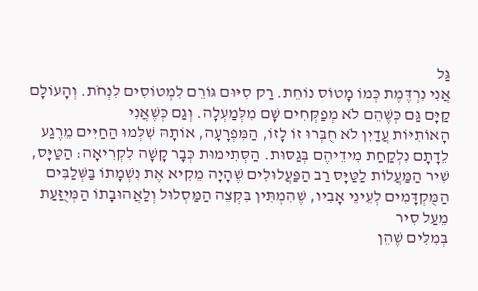גַּל
אֲנִי נִרְדֶּמֶת כְּמוֹ מָטוֹס נוֹחֵת. רַק סִיּוּם גּוֹרֵם לִמְטוֹסִים לִנְחֹת. וְהָעוֹלָם קַיָּם גַּם כְּשֶׁהֵם לֹא מְפַקְּחִים שָׁם מִלְּמַעְלָה. וְגַם כְּשֶׁאֲנִי
הָאוֹתִיּוֹת עֲדַיִן לֹא חֻבְּרוּ זוֹ לָזוֹ, הַמִּפְרָעָה, אוֹתָהּ שִׁלְּמוּ הַחַיִּים מֵרֶגַע לֵדָתָם נִלְקַחַת מִידֵיהֶם בְּגַסּוּת. הַסְּתִימוּת כְּבָר קָשָׁה לִקְרִיאָה: הַטַּיָּס,
שִׁיר הַמַּעֲלוֹת לַטַּיָּס רַב הַפַּעֲלוּלִים שֶׁהָיָה מֵקִיא אֶת נִשְׁמָתוֹ בַּשְּׁלַבִּים הַמֻּקְדָּמִים לְעֵינֵי אָבִיו, שֶׁהִמְתִּין בִּקְצֵה הַמַּסְלוּל וְלַאֲהוּבָתוֹ הַמְּיֻזַּעַת מֵעַל סִיר
בְּמִלִּים שֶׁהֵן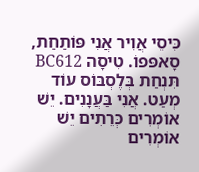כִּיסֵי אֲוִיר אֲנִי פּוֹתַחַת, סָאפּפוֹ. טִיסָה BC612 תִּנְחַת בְּלֶסְבּוֹס עוֹד מְעַט. אֲנִי בַּעֲנָנִים. יֵשׁ אוֹמְרִים כְּרֵתִים יֵשׁ אוֹמְרִים